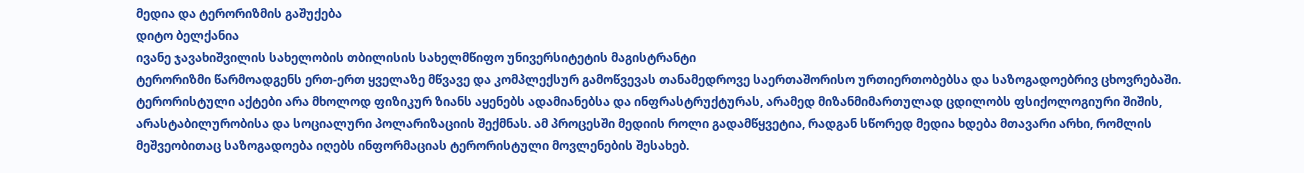მედია და ტერორიზმის გაშუქება
დიტო ბელქანია
ივანე ჯავახიშვილის სახელობის თბილისის სახელმწიფო უნივერსიტეტის მაგისტრანტი
ტერორიზმი წარმოადგენს ერთ-ერთ ყველაზე მწვავე და კომპლექსურ გამოწვევას თანამედროვე საერთაშორისო ურთიერთობებსა და საზოგადოებრივ ცხოვრებაში. ტერორისტული აქტები არა მხოლოდ ფიზიკურ ზიანს აყენებს ადამიანებსა და ინფრასტრუქტურას, არამედ მიზანმიმართულად ცდილობს ფსიქოლოგიური შიშის, არასტაბილურობისა და სოციალური პოლარიზაციის შექმნას. ამ პროცესში მედიის როლი გადამწყვეტია, რადგან სწორედ მედია ხდება მთავარი არხი, რომლის მეშვეობითაც საზოგადოება იღებს ინფორმაციას ტერორისტული მოვლენების შესახებ.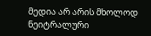მედია არ არის მხოლოდ ნეიტრალური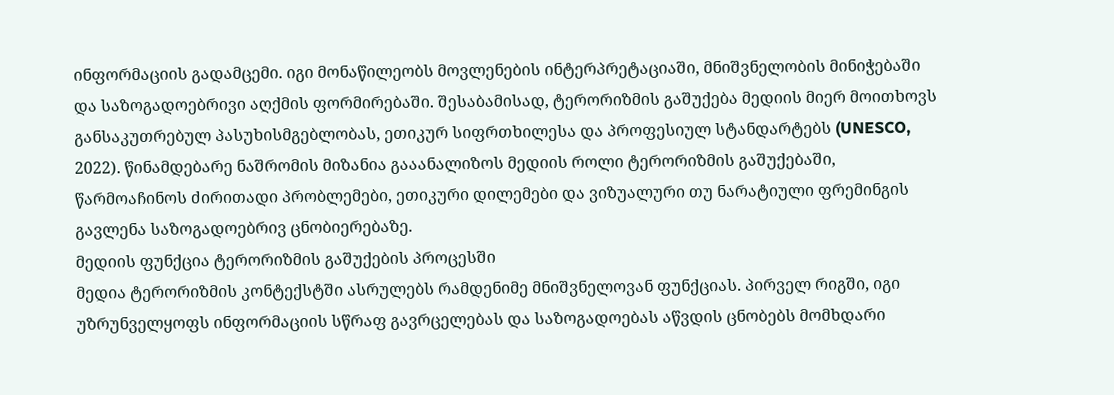ინფორმაციის გადამცემი. იგი მონაწილეობს მოვლენების ინტერპრეტაციაში, მნიშვნელობის მინიჭებაში და საზოგადოებრივი აღქმის ფორმირებაში. შესაბამისად, ტერორიზმის გაშუქება მედიის მიერ მოითხოვს განსაკუთრებულ პასუხისმგებლობას, ეთიკურ სიფრთხილესა და პროფესიულ სტანდარტებს (UNESCO, 2022). წინამდებარე ნაშრომის მიზანია გააანალიზოს მედიის როლი ტერორიზმის გაშუქებაში, წარმოაჩინოს ძირითადი პრობლემები, ეთიკური დილემები და ვიზუალური თუ ნარატიული ფრემინგის გავლენა საზოგადოებრივ ცნობიერებაზე.
მედიის ფუნქცია ტერორიზმის გაშუქების პროცესში
მედია ტერორიზმის კონტექსტში ასრულებს რამდენიმე მნიშვნელოვან ფუნქციას. პირველ რიგში, იგი უზრუნველყოფს ინფორმაციის სწრაფ გავრცელებას და საზოგადოებას აწვდის ცნობებს მომხდარი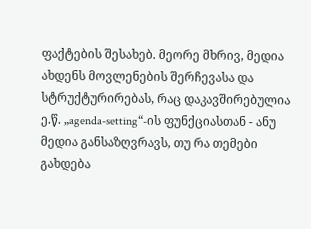ფაქტების შესახებ. მეორე მხრივ, მედია ახდენს მოვლენების შერჩევასა და სტრუქტურირებას, რაც დაკავშირებულია ე.წ. „agenda-setting“-ის ფუნქციასთან - ანუ მედია განსაზღვრავს, თუ რა თემები გახდება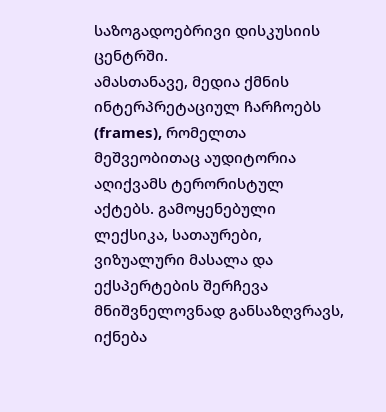საზოგადოებრივი დისკუსიის ცენტრში.
ამასთანავე, მედია ქმნის ინტერპრეტაციულ ჩარჩოებს (frames), რომელთა მეშვეობითაც აუდიტორია აღიქვამს ტერორისტულ აქტებს. გამოყენებული ლექსიკა, სათაურები, ვიზუალური მასალა და ექსპერტების შერჩევა მნიშვნელოვნად განსაზღვრავს, იქნება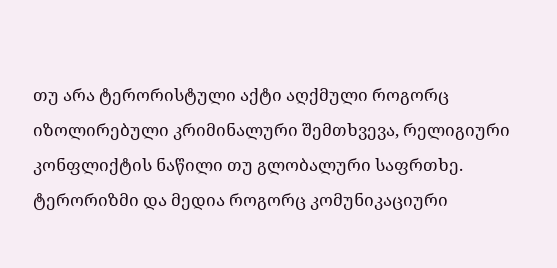თუ არა ტერორისტული აქტი აღქმული როგორც იზოლირებული კრიმინალური შემთხვევა, რელიგიური კონფლიქტის ნაწილი თუ გლობალური საფრთხე.
ტერორიზმი და მედია როგორც კომუნიკაციური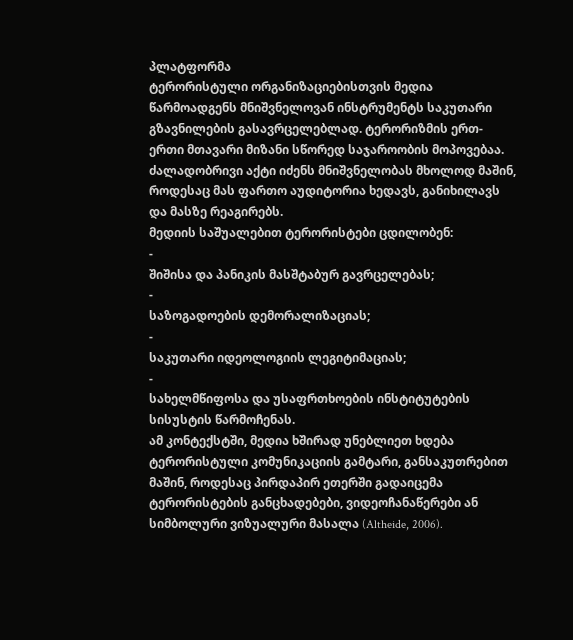პლატფორმა
ტერორისტული ორგანიზაციებისთვის მედია წარმოადგენს მნიშვნელოვან ინსტრუმენტს საკუთარი გზავნილების გასავრცელებლად. ტერორიზმის ერთ-ერთი მთავარი მიზანი სწორედ საჯაროობის მოპოვებაა. ძალადობრივი აქტი იძენს მნიშვნელობას მხოლოდ მაშინ, როდესაც მას ფართო აუდიტორია ხედავს, განიხილავს და მასზე რეაგირებს.
მედიის საშუალებით ტერორისტები ცდილობენ:
-
შიშისა და პანიკის მასშტაბურ გავრცელებას;
-
საზოგადოების დემორალიზაციას;
-
საკუთარი იდეოლოგიის ლეგიტიმაციას;
-
სახელმწიფოსა და უსაფრთხოების ინსტიტუტების სისუსტის წარმოჩენას.
ამ კონტექსტში, მედია ხშირად უნებლიეთ ხდება ტერორისტული კომუნიკაციის გამტარი, განსაკუთრებით მაშინ, როდესაც პირდაპირ ეთერში გადაიცემა ტერორისტების განცხადებები, ვიდეოჩანაწერები ან სიმბოლური ვიზუალური მასალა (Altheide, 2006).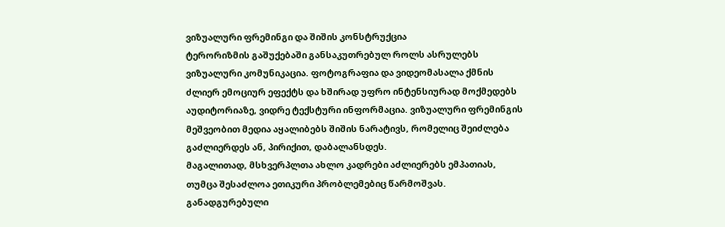ვიზუალური ფრემინგი და შიშის კონსტრუქცია
ტერორიზმის გაშუქებაში განსაკუთრებულ როლს ასრულებს ვიზუალური კომუნიკაცია. ფოტოგრაფია და ვიდეომასალა ქმნის ძლიერ ემოციურ ეფექტს და ხშირად უფრო ინტენსიურად მოქმედებს აუდიტორიაზე, ვიდრე ტექსტური ინფორმაცია. ვიზუალური ფრემინგის მეშვეობით მედია აყალიბებს შიშის ნარატივს, რომელიც შეიძლება გაძლიერდეს ან, პირიქით, დაბალანსდეს.
მაგალითად, მსხვერპლთა ახლო კადრები აძლიერებს ემპათიას, თუმცა შესაძლოა ეთიკური პრობლემებიც წარმოშვას. განადგურებული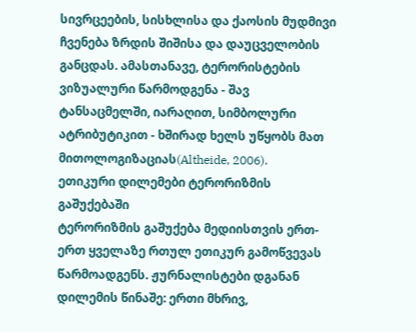სივრცეების, სისხლისა და ქაოსის მუდმივი ჩვენება ზრდის შიშისა და დაუცველობის განცდას. ამასთანავე, ტერორისტების ვიზუალური წარმოდგენა - შავ ტანსაცმელში, იარაღით, სიმბოლური ატრიბუტიკით - ხშირად ხელს უწყობს მათ მითოლოგიზაციას(Altheide, 2006).
ეთიკური დილემები ტერორიზმის გაშუქებაში
ტერორიზმის გაშუქება მედიისთვის ერთ-ერთ ყველაზე რთულ ეთიკურ გამოწვევას წარმოადგენს. ჟურნალისტები დგანან დილემის წინაშე: ერთი მხრივ,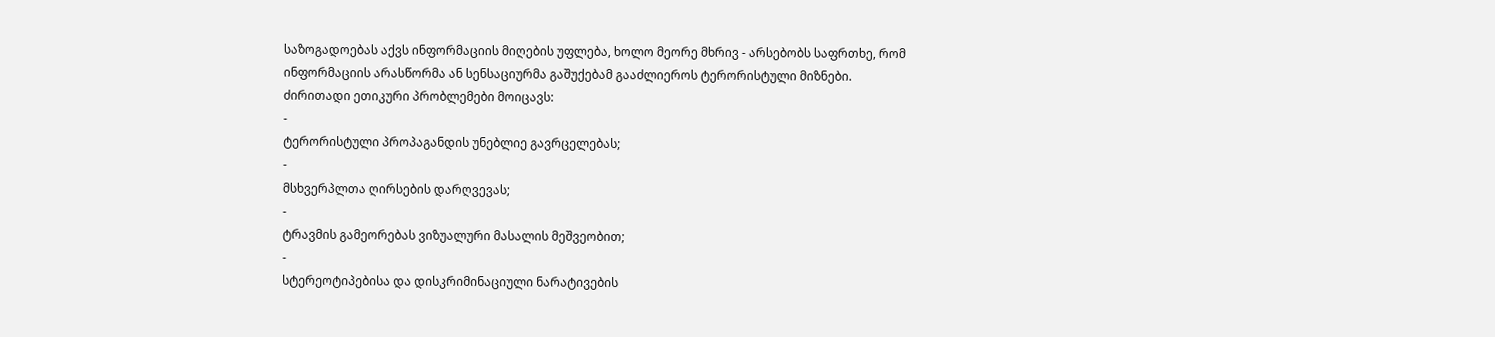საზოგადოებას აქვს ინფორმაციის მიღების უფლება, ხოლო მეორე მხრივ - არსებობს საფრთხე, რომ ინფორმაციის არასწორმა ან სენსაციურმა გაშუქებამ გააძლიეროს ტერორისტული მიზნები.
ძირითადი ეთიკური პრობლემები მოიცავს:
-
ტერორისტული პროპაგანდის უნებლიე გავრცელებას;
-
მსხვერპლთა ღირსების დარღვევას;
-
ტრავმის გამეორებას ვიზუალური მასალის მეშვეობით;
-
სტერეოტიპებისა და დისკრიმინაციული ნარატივების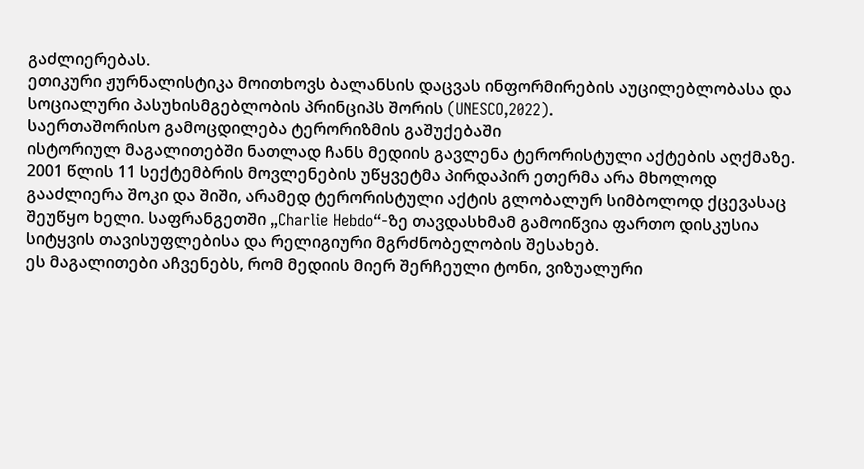გაძლიერებას.
ეთიკური ჟურნალისტიკა მოითხოვს ბალანსის დაცვას ინფორმირების აუცილებლობასა და სოციალური პასუხისმგებლობის პრინციპს შორის (UNESCO,2022).
საერთაშორისო გამოცდილება ტერორიზმის გაშუქებაში
ისტორიულ მაგალითებში ნათლად ჩანს მედიის გავლენა ტერორისტული აქტების აღქმაზე. 2001 წლის 11 სექტემბრის მოვლენების უწყვეტმა პირდაპირ ეთერმა არა მხოლოდ გააძლიერა შოკი და შიში, არამედ ტერორისტული აქტის გლობალურ სიმბოლოდ ქცევასაც შეუწყო ხელი. საფრანგეთში „Charlie Hebdo“-ზე თავდასხმამ გამოიწვია ფართო დისკუსია სიტყვის თავისუფლებისა და რელიგიური მგრძნობელობის შესახებ.
ეს მაგალითები აჩვენებს, რომ მედიის მიერ შერჩეული ტონი, ვიზუალური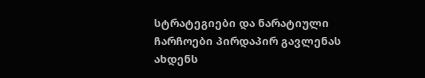სტრატეგიები და ნარატიული ჩარჩოები პირდაპირ გავლენას ახდენს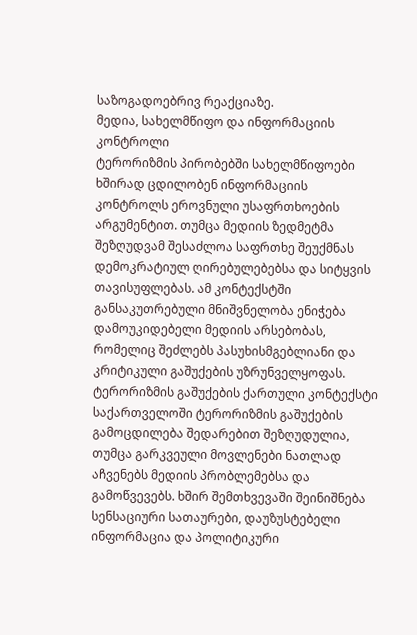საზოგადოებრივ რეაქციაზე.
მედია, სახელმწიფო და ინფორმაციის კონტროლი
ტერორიზმის პირობებში სახელმწიფოები ხშირად ცდილობენ ინფორმაციის კონტროლს ეროვნული უსაფრთხოების არგუმენტით. თუმცა მედიის ზედმეტმა შეზღუდვამ შესაძლოა საფრთხე შეუქმნას დემოკრატიულ ღირებულებებსა და სიტყვის თავისუფლებას. ამ კონტექსტში განსაკუთრებული მნიშვნელობა ენიჭება დამოუკიდებელი მედიის არსებობას, რომელიც შეძლებს პასუხისმგებლიანი და კრიტიკული გაშუქების უზრუნველყოფას.
ტერორიზმის გაშუქების ქართული კონტექსტი
საქართველოში ტერორიზმის გაშუქების გამოცდილება შედარებით შეზღუდულია, თუმცა გარკვეული მოვლენები ნათლად აჩვენებს მედიის პრობლემებსა და გამოწვევებს. ხშირ შემთხვევაში შეინიშნება სენსაციური სათაურები, დაუზუსტებელი ინფორმაცია და პოლიტიკური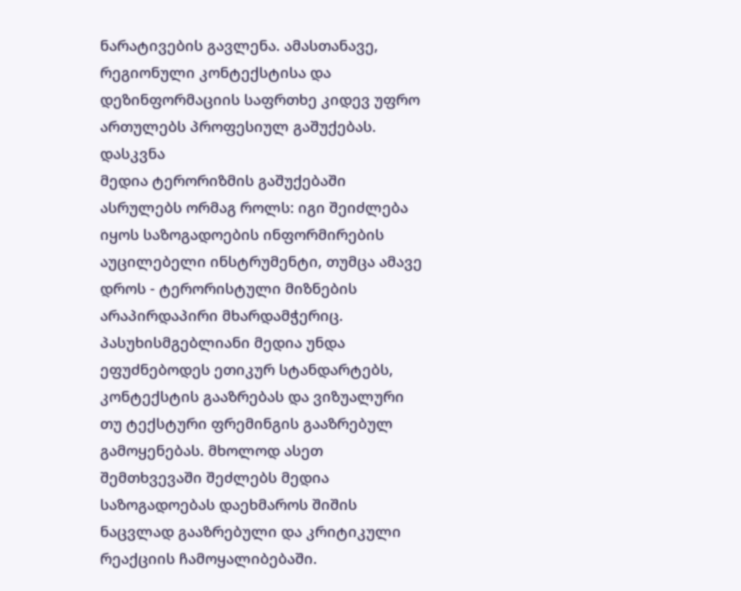ნარატივების გავლენა. ამასთანავე, რეგიონული კონტექსტისა და დეზინფორმაციის საფრთხე კიდევ უფრო ართულებს პროფესიულ გაშუქებას.
დასკვნა
მედია ტერორიზმის გაშუქებაში ასრულებს ორმაგ როლს: იგი შეიძლება იყოს საზოგადოების ინფორმირების აუცილებელი ინსტრუმენტი, თუმცა ამავე დროს - ტერორისტული მიზნების არაპირდაპირი მხარდამჭერიც. პასუხისმგებლიანი მედია უნდა ეფუძნებოდეს ეთიკურ სტანდარტებს, კონტექსტის გააზრებას და ვიზუალური თუ ტექსტური ფრემინგის გააზრებულ გამოყენებას. მხოლოდ ასეთ შემთხვევაში შეძლებს მედია საზოგადოებას დაეხმაროს შიშის ნაცვლად გააზრებული და კრიტიკული რეაქციის ჩამოყალიბებაში.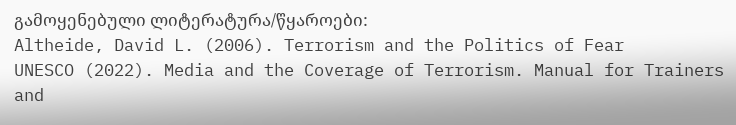გამოყენებული ლიტერატურა/წყაროები:
Altheide, David L. (2006). Terrorism and the Politics of Fear
UNESCO (2022). Media and the Coverage of Terrorism. Manual for Trainers and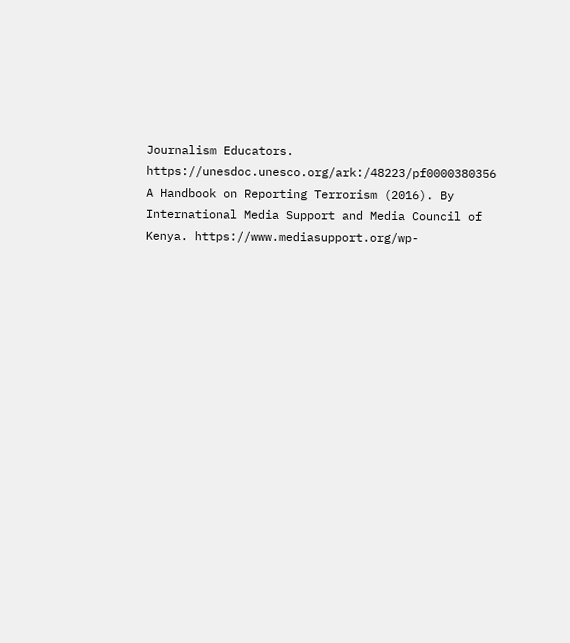Journalism Educators. https://unesdoc.unesco.org/ark:/48223/pf0000380356
A Handbook on Reporting Terrorism (2016). By International Media Support and Media Council of Kenya. https://www.mediasupport.org/wp-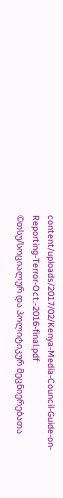content/uploads/2017/02/Kenya-Media-Council-Guide-on-Reporting-Terror-Oct.-2016-final.pdf
©თსუ/სოციალურ და პოლიტიკურ მეცნიერებათა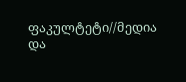ფაკულტეტი//მედია და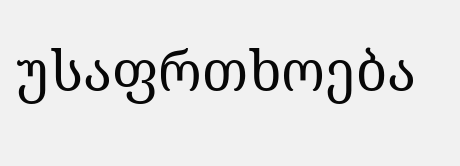უსაფრთხოება